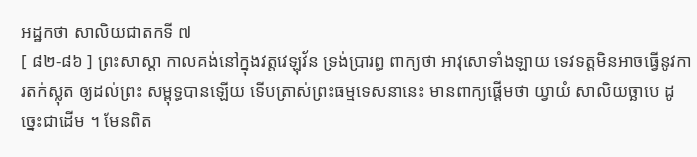អដ្ឋកថា សាលិយជាតកទី ៧
[ ៨២-៨៦ ] ព្រះសាស្តា កាលគង់នៅក្នុងវត្តវេឡុវ័ន ទ្រង់ប្រារព្ធ ពាក្យថា អាវុសោទាំងឡាយ ទេវទត្តមិនអាចធ្វើនូវការតក់ស្លុត ឲ្យដល់ព្រះ សម្ពុទ្ធបានឡើយ ទើបត្រាស់ព្រះធម្មទេសនានេះ មានពាក្យផ្តើមថា យ្វាយំ សាលិយច្ឆាបេ ដូច្នេះជាដើម ។ មែនពិត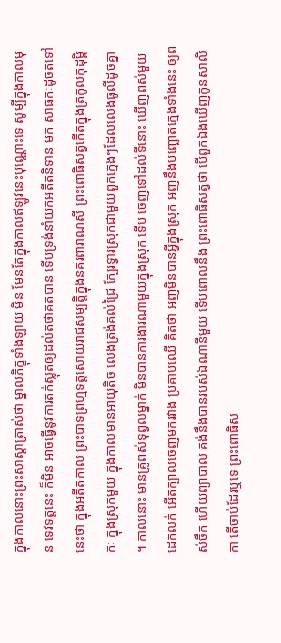ក្នុងកាលនោះព្រះសាស្តាត្រាស់ថា ម្នាលភិក្ខុទាំងឡាយ មិន មែនតែក្នុងកាលឥឡូវនេះបុណ្ណោះទេ សូម្បីក្នុងកាលមុន ទេវទត្តនេះ ក៏មិន អាចធ្វើនូវការតក់ស្លុតឲ្យដល់តថាគតបាន ទើបទ្រង់នាំយកអតីតនិទាន មក សាធកៈដូចតទៅនេះថា ក្នុងអតីតកាល ព្រះបាទព្រហ្មទត្តសោយរាជសម្បត្តិក្នុងនគរពារាណសី ព្រះពោធិសត្វកើតក្នុងត្រកូលកុដុម្ពិកៈ ក្នុងស្រុកមួយ ក្នុងកាលមានអាយុតិច លេងត្រង់គល់ជ្រៃ ក្បែរទ្វារស្រុកជាមួយពួកក្មេងៗដែលលេងធូលីដូចគ្នា ។ កាលនោះ មានគ្រូពស់ទុព្វលម្នាក់ មិនបានការងារណាមួយក្នុងស្រុក ទើប ចេញទៅដល់ទីនោះ ឃើញពស់មួយដេកលក់ អើតក្បាលចេញមករវាង ប្រគាបឈើ គិតថា អញមិនបានអ្វីក្នុងស្រុក អញនឹងបញ្ឆោតក្មេងទាំងនេះ ឲ្យពស់ចឹក ហើយព្យាបាល គង់នឹងបានរបស់ឯណានីមួយ ទើបពោលនឹង ព្រះពោធិសត្វថា បើពួកឯងឃើញកូនសាលិកា តើចាប់ដែរឬទេ ព្រះពោធិស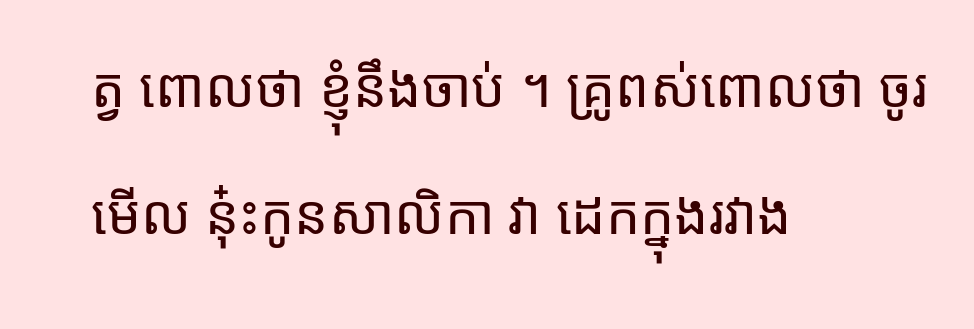ត្វ ពោលថា ខ្ញុំនឹងចាប់ ។ គ្រូពស់ពោលថា ចូរមើល នុ៎ះកូនសាលិកា វា ដេកក្នុងរវាង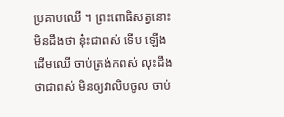ប្រគាបឈើ ។ ព្រះពោធិសត្វនោះ មិនដឹងថា នុ៎ះជាពស់ ទើប ឡើងដើមឈើ ចាប់ត្រង់កពស់ លុះដឹងថាជាពស់ មិនឲ្យវាលិបចូល ចាប់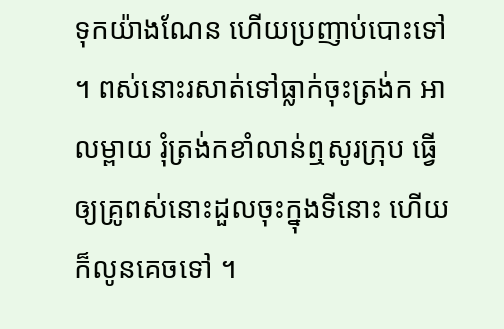ទុកយ៉ាងណែន ហើយប្រញាប់បោះទៅ ។ ពស់នោះរសាត់ទៅធ្លាក់ចុះត្រង់ក អាលម្ពាយ រុំត្រង់កខាំលាន់ឮសូរក្រុប ធ្វើឲ្យគ្រូពស់នោះដួលចុះក្នុងទីនោះ ហើយ ក៏លូនគេចទៅ ។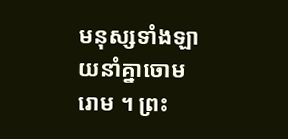មនុស្សទាំងឡាយនាំគ្នាចោមរោម ។ ព្រះ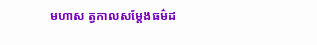មហាស ត្វកាលសម្តែងធម៌ដ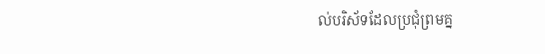ល់បរិស័ទដែលប្រជុំព្រមគ្ន